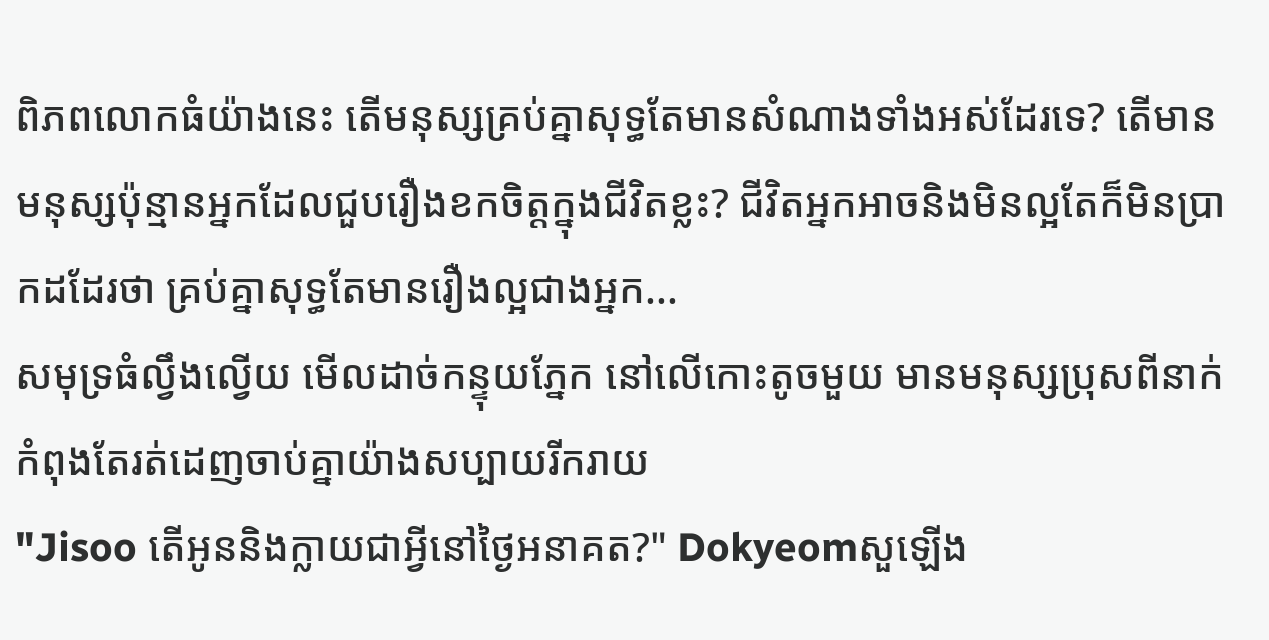ពិភពលោកធំយ៉ាងនេះ តើមនុស្សគ្រប់គ្នាសុទ្ធតែមានសំណាងទាំងអស់ដែរទេ? តើមានមនុស្សប៉ុន្មានអ្នកដែលជួបរឿងខកចិត្តក្នុងជីវិតខ្លះ? ជីវិតអ្នកអាចនិងមិនល្អតែក៏មិនប្រាកដដែរថា គ្រប់គ្នាសុទ្ធតែមានរឿងល្អជាងអ្នក...
សមុទ្រធំល្វឹងល្វើយ មើលដាច់កន្ទុយភ្នែក នៅលើកោះតូចមួយ មានមនុស្សប្រុសពីនាក់កំពុងតែរត់ដេញចាប់គ្នាយ៉ាងសប្បាយរីករាយ
"Jisoo តើអូននិងក្លាយជាអ្វីនៅថ្ងៃអនាគត?" Dokyeomសួឡើង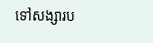ទៅសង្សារប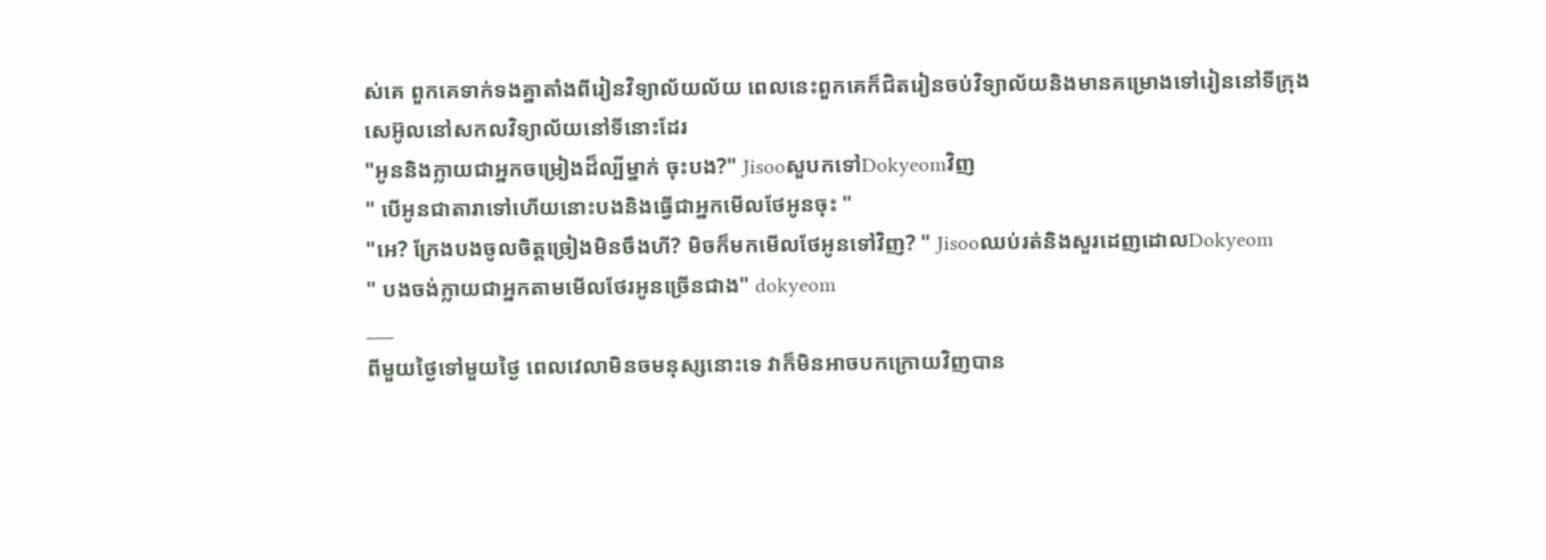ស់គេ ពួកគេទាក់ទងគ្នាតាំងពីរៀនវិទ្យាល័យល័យ ពេលនេះពួកគេក៏ជិតរៀនចប់វិទ្យាល័យនិងមានគម្រោងទៅរៀននៅទីក្រុងសេអ៊ូលនៅសកលវិទ្យាល័យនៅទីនោះដែរ
"អូននិងក្លាយជាអ្នកចម្រៀងដ៏ល្បីម្នាក់ ចុះបង?" JisooសួបកទៅDokyeomវិញ
" បើអូនជាតារាទៅហើយនោះបងនិងធ្វើជាអ្នកមើលថែអូនចុះ "
"អេ? ក្រែងបងចូលចិត្តច្រៀងមិនចឹងហី? មិចក៏មកមើលថែអូនទៅវិញ? " Jisooឈប់រត់និងសួរដេញដោលDokyeom
" បងចង់ក្លាយជាអ្នកតាមមើលថែរអូនច្រើនជាង" dokyeom
___
ពីមួយថ្ងៃទៅមួយថ្ងៃ ពេលវេលាមិនចមនុស្សនោះទេ វាក៏មិនអាចបកក្រោយវិញបាន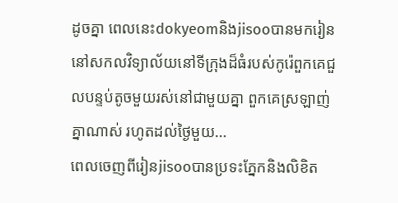ដូចគ្នា ពេលនេះdokyeomនិងjisooបានមករៀននៅសកលវិទ្យាល័យនៅទីក្រុងដ៏ធំរបស់កូរ៉េពួកគេជួលបន្ទប់តូចមួយរស់នៅជាមួយគ្នា ពួកគេស្រឡាញ់គ្នាណាស់ រហូតដល់ថ្ងៃមួយ...
ពេលចេញពីរៀនjisooបានប្រទះភ្នែកនិងលិខិត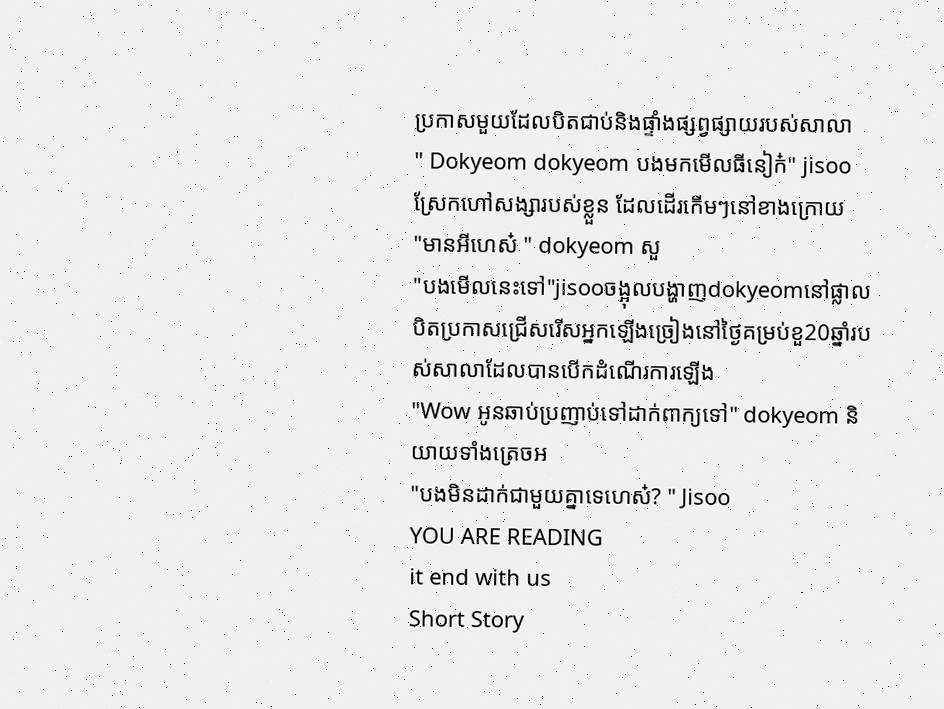ប្រកាសមួយដែលបិតជាប់និងផ្ទាំងផ្សព្វផ្សាយរបស់សាលា
" Dokyeom dokyeom បងមកមើលធីនៀក៎" jisooស្រែកហៅសង្សារបស់ខ្លួន ដែលដើរកើមៗនៅខាងក្រោយ
"មានអីហេស៎ " dokyeom សួ
"បងមើលនេះទៅ"jisooចង្អុលបង្ហាញdokyeomនៅផ្លាលបិតប្រកាសជ្រើសរើសអ្នកឡើងច្រៀងនៅថ្ងៃគម្រប់ខួ20ឆ្នាំរបស់សាលាដែលបានបើកដំណើរការឡើង
"Wow អូនឆាប់ប្រញាប់ទៅដាក់ពាក្យទៅ" dokyeom និយាយទាំងត្រេចអ
"បងមិនដាក់ជាមួយគ្នាទេហេស៎? " Jisoo
YOU ARE READING
it end with us
Short Story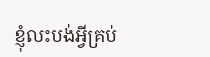ខ្ញុំលះបង់អ្វីគ្រប់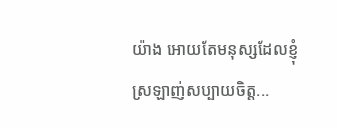យ៉ាង អោយតែមនុស្សដែលខ្ញុំស្រឡាញ់សប្បាយចិត្ត...